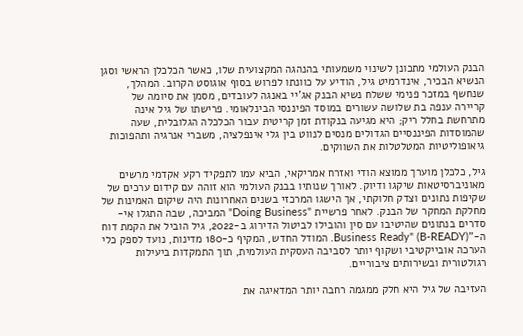הבנק העולמי מתכונן לשינוי משמעותי בהנהגה המקצועית שלו, כאשר הכלכלן הראשי וסגן הנשיא הבכיר, אינדרמיט גיל, הודיע על כוונתו לפרוש בסוף אוגוסט הקרוב. המהלך, שנחשף במזכר פנימי ששלח נשיא הבנק אג'יי באנגה לעובדים, מסמן את סיומה של קריירה ענפה בת שלושה עשורים במוסד הפיננסי הבינלאומי. פרישתו של גיל אינה מתרחשת בחלל ריק; היא מגיעה בנקודת זמן קריטית עבור הכלכלה הגלובלית, שעה שהמוסדות הפיננסיים הגדולים מנסים לנווט בין גלי אינפלציה, משברי אנרגיה ותהפוכות גיאופוליטיות המטלטלות את השווקים.

גיל, כלכלן מוערך ממוצא הודי ואזרח אמריקאי, הביא עמו לתפקיד רקע אקדמי מרשים מאוניברסיטאות שיקגו ודיוק. לאורך שנותיו בבנק העולמי הוא זוהה עם קידום ערכים של שקיפות נתונים וצדק חלוקתי, אך הישגו המרכזי בשנים האחרונות היה שיקום האמינות של מחלקת המחקר של הבנק. לאחר פרשיית "Doing Business" המביכה, שבה התגלו אי-סדרים בנתונים שהיטיבו עם סין והובילו לביטול הדירוג ב-2022, גיל הוביל את הקמת דוח ה-"Business Ready" (B-READY). המודל החדש, המקיף כ-180 מדינות, נועד לספק כלי הערכה אובייקטיבי ושקוף יותר לסביבה העסקית העולמית, תוך התמקדות ביעילות רגולטורית ובשירותים ציבוריים.

העזיבה של גיל היא חלק ממגמה רחבה יותר המדאיגה את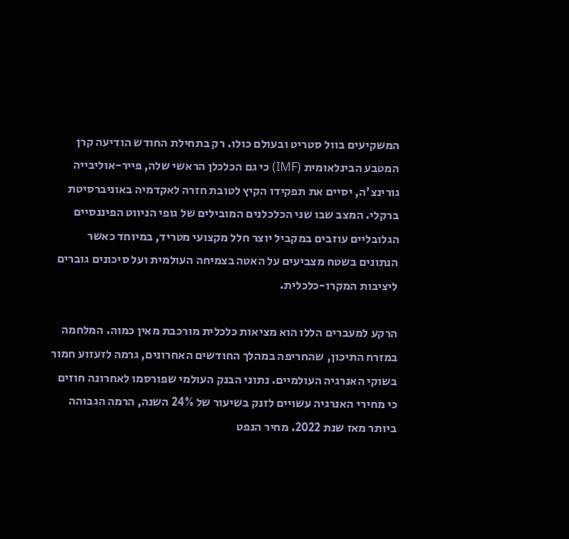המשקיעים בוול סטריט ובעולם כולו. רק בתחילת החודש הודיעה קרן המטבע הבינלאומית (IMF) כי גם הכלכלן הראשי שלה, פייר-אוליבייה גורינצ'ה, יסיים את תפקידו הקיץ לטובת חזרה לאקדמיה באוניברסיטת ברקלי. המצב שבו שני הכלכלנים המובילים של גופי הניווט הפיננסיים הגלובליים עוזבים במקביל יוצר חלל מקצועי מטריד, במיוחד כאשר הנתונים בשטח מצביעים על האטה בצמיחה העולמית ועל סיכונים גוברים ליציבות המקרו-כלכלית.

הרקע למעברים הללו הוא מציאות כלכלית מורכבת מאין כמוה. המלחמה במזרח התיכון, שהחריפה במהלך החודשים האחרונים, גרמה לזעזוע חמור בשוקי האנרגיה העולמיים. נתוני הבנק העולמי שפורסמו לאחרונה חוזים כי מחירי האנרגיה עשויים לזנק בשיעור של 24% השנה, הרמה הגבוהה ביותר מאז שנת 2022. מחיר הנפט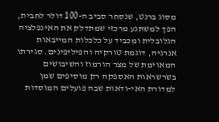מסוג ברנט, שנסחר סביב ה-100 דולר לחבית, הפך למשתנע מרכזי שמתדלק את האינפלציה הגלובלית ומכביד על כלכלות המייבאות אנרגיה, דוגמת טורקיה והפיליפינים. סגירתו המאוימת של מצר הורמוז והשיבושים בשרשראות האספקה רק מוסיפים שמן למדורת האי-ודאות שבה פועלים המוסדות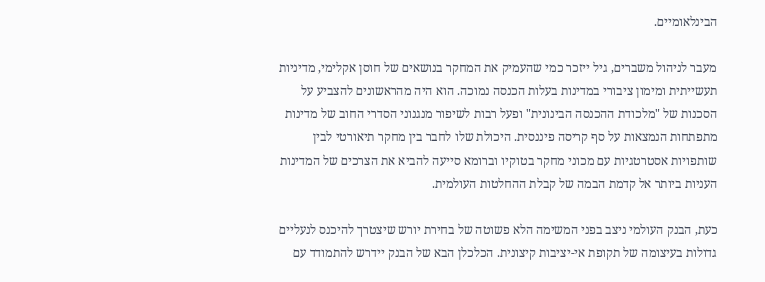הבינלאומיים.

מעבר לניהול משברים, גיל ייזכר כמי שהעמיק את המחקר בנושאים של חוסן אקלימי, מדיניות תעשייתית ומימון ציבורי במדינות בעלות הכנסה נמוכה. הוא היה מהראשונים להצביע על הסכנות של "מלכודת ההכנסה הבינונית" ופעל רבות לשיפור מנגנוני הסדרי החוב של מדינות מתפתחות הנמצאות על סף קריסה פיננסית. היכולת שלו לחבר בין מחקר תיאורטי לבין שותפויות אסטרטגיות עם מכוני מחקר בטוקיו וברומא סייעה להביא את הצרכים של המדינות העניות ביותר אל קדמת הבמה של קבלת ההחלטות העולמית.

כעת, הבנק העולמי ניצב בפני המשימה הלא פשוטה של בחירת יורש שיצטרך להיכנס לנעליים גדולות בעיצומה של תקופת אי-יציבות קיצונית. הכלכלן הבא של הבנק יידרש להתמודד עם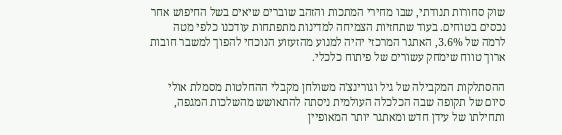שוק סחורות תנודתי, שבו מחירי המתכות והזהב שוברים שיאים בשל החיפוש אחר נכסים בטוחים. בעוד שתחזיות הצמיחה למדינות מתפתחות עודכנו כלפי מטה לרמה של 3.6%, האתגר המרכזי יהיה למנוע מהזעזוע הנוכחי להפוך למשבר חובות ארוך טווח שימחק עשורים של פיתוח כלכלי.

ההסתלקות המקבילה של גיל וגורינצ'ה משולחן מקבלי ההחלטות מסמלת אולי סיום של תקופה שבה הכלכלה העולמית ניסתה להתאושש מהשלכות המגפה, ותחילתו של עידן חדש ומאתגר יותר המאופיין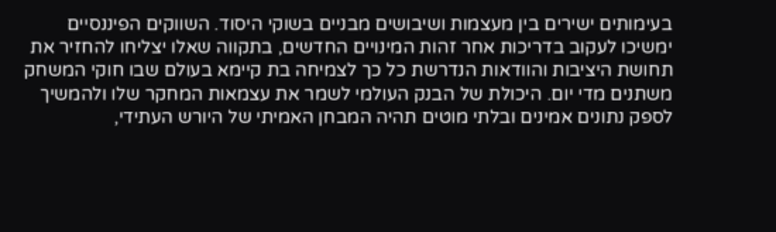בעימותים ישירים בין מעצמות ושיבושים מבניים בשוקי היסוד. השווקים הפיננסיים ימשיכו לעקוב בדריכות אחר זהות המינויים החדשים, בתקווה שאלו יצליחו להחזיר את תחושת היציבות והוודאות הנדרשת כל כך לצמיחה בת קיימא בעולם שבו חוקי המשחק משתנים מדי יום. היכולת של הבנק העולמי לשמר את עצמאות המחקר שלו ולהמשיך לספק נתונים אמינים ובלתי מוטים תהיה המבחן האמיתי של היורש העתידי,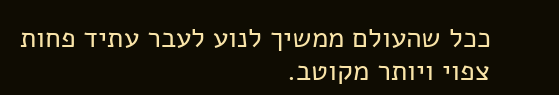ככל שהעולם ממשיך לנוע לעבר עתיד פחות צפוי ויותר מקוטב.